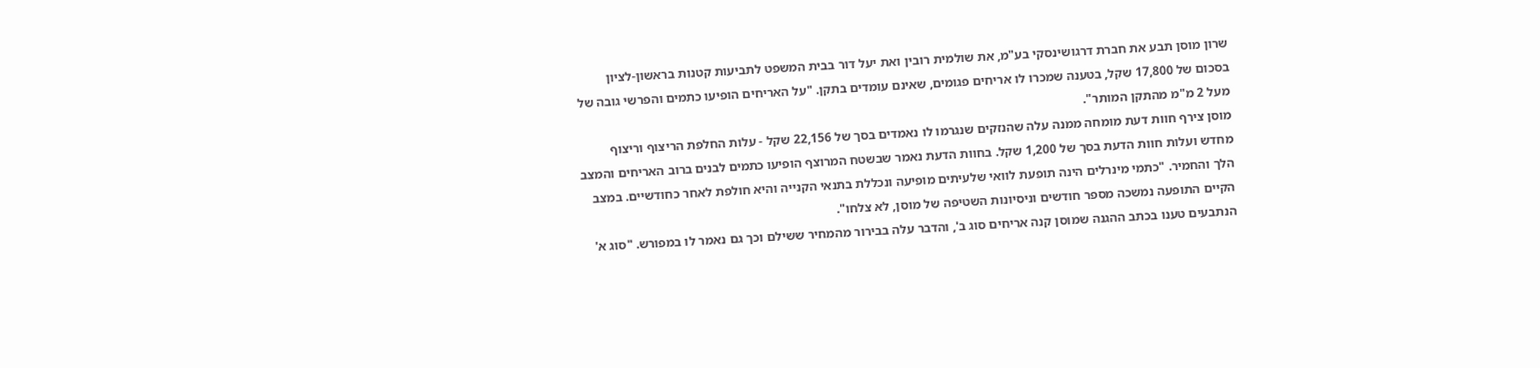שרון מוסן תבע את חברת דרגושינסקי בע"מ, את שולמית רובין ואת יעל דור בבית המשפט לתביעות קטנות בראשון-לציון בסכום של 17,800 שקל, בטענה שמכרו לו אריחים פגומים, שאינם עומדים בתקן. "על האריחים הופיעו כתמים והפרשי גובה של מעל 2 מ"מ מהתקן המותר".
מוסן צירף חוות דעת מומחה ממנה עלה שהנזקים שנגרמו לו נאמדים בסך של 22,156 שקל - עלות החלפת הריצוף וריצוף מחדש ועלות חוות הדעת בסך של 1,200 שקל. בחוות הדעת נאמר שבשטח המרוצף הופיעו כתמים לבנים ברוב האריחים והמצב הלך והחמיר. "כתמי מינרלים הינה תופעת לוואי שלעיתים מופיעה ונכללת בתנאי הקנייה והיא חולפת לאחר כחודשיים. במצב הקיים התופעה נמשכה מספר חודשים וניסיונות השטיפה של מוסן, לא צלחו".
הנתבעים טענו בכתב ההגנה שמוסן קנה אריחים סוג ב', והדבר עלה בבירור מהמחיר ששילם וכך גם נאמר לו במפורש. "סוג א'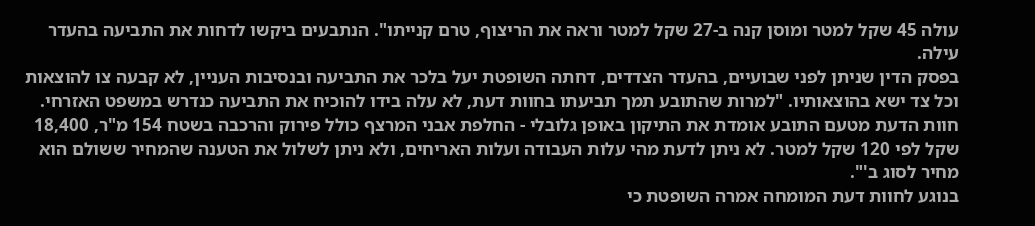עולה 45 שקל למטר ומוסן קנה ב-27 שקל למטר וראה את הריצוף, טרם קנייתו". הנתבעים ביקשו לדחות את התביעה בהעדר עילה.
בפסק הדין שניתן לפני שבועיים, בהעדר הצדדים, דחתה השופטת יעל בלכר את התביעה ובנסיבות העניין, לא קבעה צו להוצאות וכל צד ישא בהוצאותיו. "למרות שהתובע תמך תביעתו בחוות דעת, לא עלה בידו להוכיח את התביעה כנדרש במשפט האזרחי. חוות הדעת מטעם התובע אומדת את התיקון באופן גלובלי - החלפת אבני המרצף כולל פירוק והרכבה בשטח 154 מ"ר, 18,400 שקל לפי 120 שקל למטר. לא ניתן לדעת מהי עלות העבודה ועלות האריחים, ולא ניתן לשלול את הטענה שהמחיר ששולם הוא מחיר לסוג ב'".
בנוגע לחוות דעת המומחה אמרה השופטת כי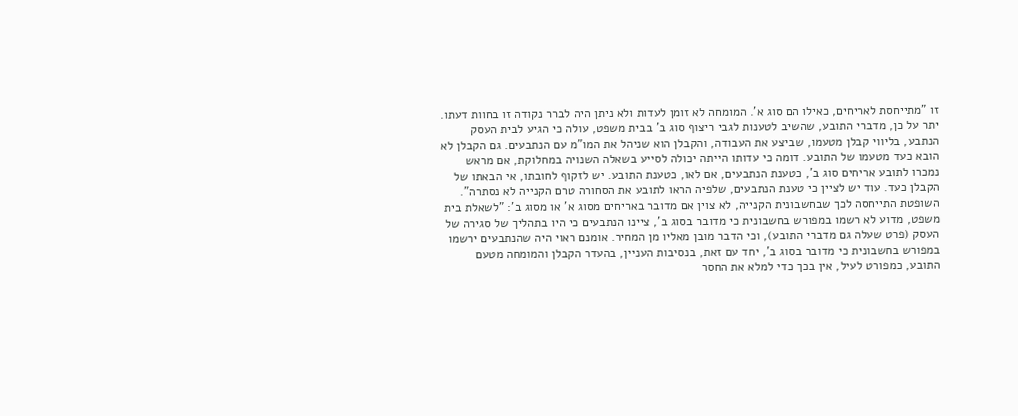זו "מתייחסת לאריחים, כאילו הם סוג א'. המומחה לא זומן לעדות ולא ניתן היה לברר נקודה זו בחוות דעתו. יתר על כן, מדברי התובע, שהשיב לטענות לגבי ריצוף סוג ב' בבית משפט, עולה כי הגיע לבית העסק הנתבע, בליווי קבלן מטעמו, שביצע את העבודה, והקבלן הוא שניהל את המו"מ עם הנתבעים. גם הקבלן לא הובא כעד מטעמו של התובע. דומה כי עדותו הייתה יכולה לסייע בשאלה השנויה במחלוקת, אם מראש נמכרו לתובע אריחים סוג ב', כטענת הנתבעים, אם לאו, כטענת התובע. יש לזקוף לחובתו, אי הבאתו של הקבלן כעד. עוד יש לציין כי טענת הנתבעים, שלפיה הראו לתובע את הסחורה טרם הקנייה לא נסתרה".
השופטת התייחסה לכך שבחשבונית הקנייה, לא צוין אם מדובר באריחים מסוג א' או מסוג ב': "לשאלת בית משפט, מדוע לא רשמו במפורש בחשבונית כי מדובר בסוג ב', ציינו הנתבעים כי היו בתהליך של סגירה של העסק (פרט שעלה גם מדברי התובע), וכי הדבר מובן מאליו מן המחיר. אומנם ראוי היה שהנתבעים ירשמו במפורש בחשבונית כי מדובר בסוג ב', יחד עם זאת, בנסיבות העניין, בהעדר הקבלן והמומחה מטעם התובע, כמפורט לעיל, אין בכך כדי למלא את החסר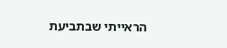הראייתי שבתביעת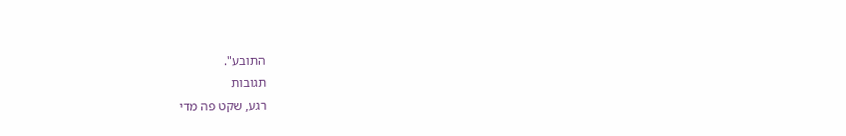התובע".
תגובות
רגע, שקט פה מדי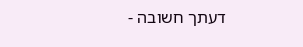דעתך חשובה -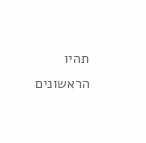תהיו הראשונים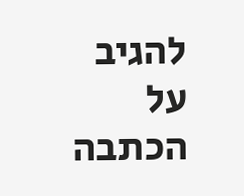להגיב על הכתבה